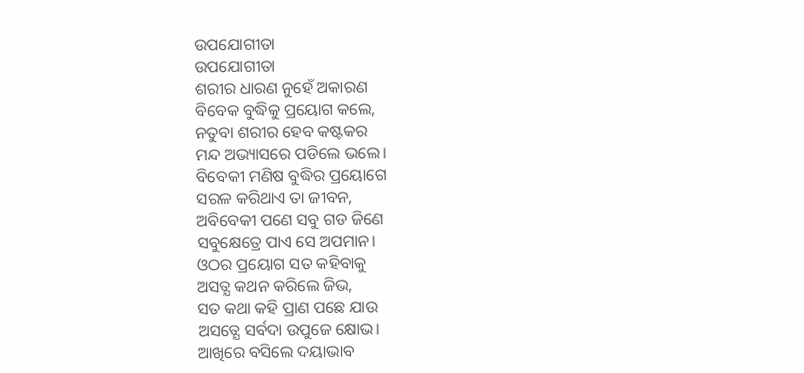ଉପଯୋଗୀତା
ଉପଯୋଗୀତା
ଶରୀର ଧାରଣ ନୁହେଁ ଅକାରଣ
ବିବେକ ବୁଦ୍ଧିକୁ ପ୍ରୟୋଗ କଲେ,
ନତୁବା ଶରୀର ହେବ କଷ୍ଟକର
ମନ୍ଦ ଅଭ୍ୟାସରେ ପଡିଲେ ଭଲେ।
ବିବେକୀ ମଣିଷ ବୁଦ୍ଧିର ପ୍ରୟୋଗେ
ସରଳ କରିଥାଏ ତା ଜୀବନ,
ଅବିବେକୀ ପଣେ ସବୁ ଗଡ ଜିଣେ
ସବୁକ୍ଷେତ୍ରେ ପାଏ ସେ ଅପମାନ।
ଓଠର ପ୍ରୟୋଗ ସତ କହିବାକୁ
ଅସତ୍ଯ କଥନ କରିଲେ ଜିଭ,
ସତ କଥା କହି ପ୍ରାଣ ପଛେ ଯାଉ
ଅସତ୍ଯେ ସର୍ବଦା ଉପୁଜେ କ୍ଷୋଭ।
ଆଖିରେ ବସିଲେ ଦୟାଭାବ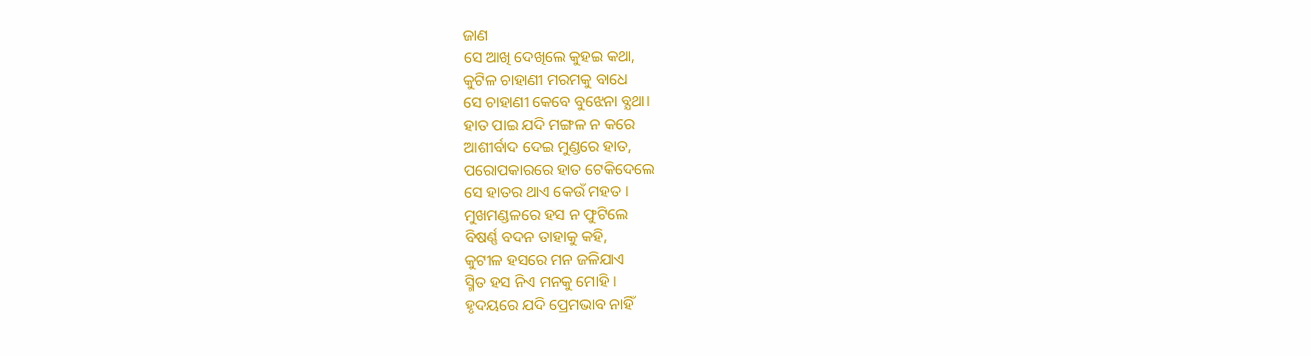ଜାଣ
ସେ ଆଖି ଦେଖିଲେ କୁହଇ କଥା,
କୁଟିଳ ଚାହାଣୀ ମରମକୁ ବାଧେ
ସେ ଚାହାଣୀ କେବେ ବୁଝେନା ବ୍ଯଥା।
ହାତ ପାଇ ଯଦି ମଙ୍ଗଳ ନ କରେ
ଆଶୀର୍ବାଦ ଦେଇ ମୁଣ୍ଡରେ ହାତ,
ପରୋପକାରରେ ହାତ ଟେକିଦେଲେ
ସେ ହାତର ଥାଏ କେଉଁ ମହତ ।
ମୁଖମଣ୍ଡଳରେ ହସ ନ ଫୁଟିଲେ
ବିଷର୍ଣ୍ଣ ବଦନ ତାହାକୁ କହି,
କୁଟୀଳ ହସରେ ମନ ଜଳିଯାଏ
ସ୍ମିତ ହସ ନିଏ ମନକୁ ମୋହି ।
ହୃଦୟରେ ଯଦି ପ୍ରେମଭାବ ନାହିଁ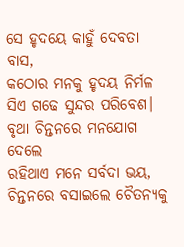ସେ ହୃଦୟେ କାହୁଁ ଦେବତା ବାସ,
କଠୋର ମନକୁ ହୃଦୟ ନିର୍ମଳ
ସିଏ ଗଢେ ସୁନ୍ଦର ପରିବେଶ।
ବୃଥା ଚିନ୍ତନରେ ମନଯୋଗ ଦେଲେ
ରହିଥାଏ ମନେ ସର୍ବଦା ଭୟ,
ଚିନ୍ତନରେ ବସାଇଲେ ଚୈତନ୍ଯକୁ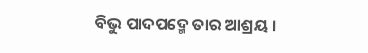ବିଭୁ ପାଦପଦ୍ମେ ତାର ଆଶ୍ରୟ ।